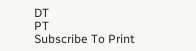DT
PT
Subscribe To Print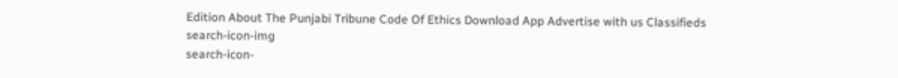Edition About The Punjabi Tribune Code Of Ethics Download App Advertise with us Classifieds
search-icon-img
search-icon-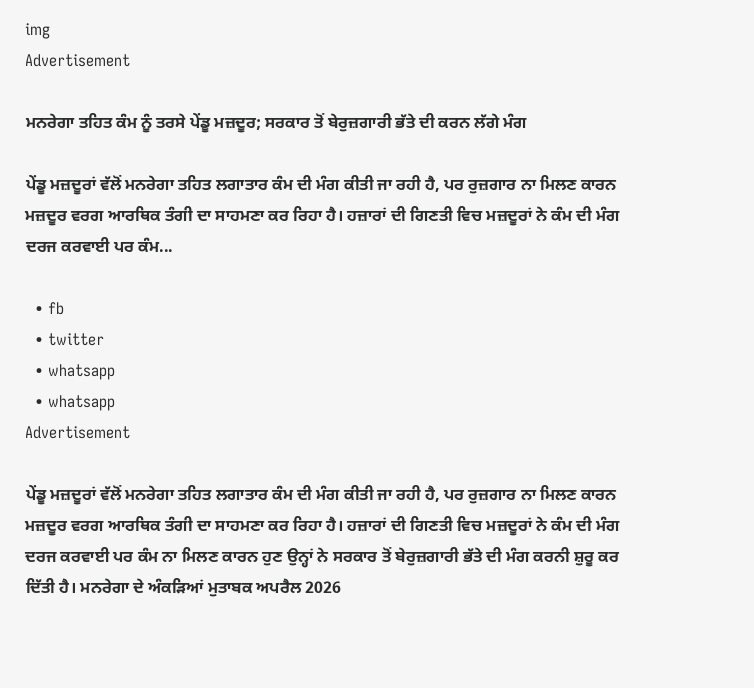img
Advertisement

ਮਨਰੇਗਾ ਤਹਿਤ ਕੰਮ ਨੂੰ ਤਰਸੇ ਪੇਂਡੂ ਮਜ਼ਦੂਰ; ਸਰਕਾਰ ਤੋਂ ਬੇਰੁਜ਼ਗਾਰੀ ਭੱਤੇ ਦੀ ਕਰਨ ਲੱਗੇ ਮੰਗ

ਪੇਂਡੂ ਮਜ਼ਦੂਰਾਂ ਵੱਲੋਂ ਮਨਰੇਗਾ ਤਹਿਤ ਲਗਾਤਾਰ ਕੰਮ ਦੀ ਮੰਗ ਕੀਤੀ ਜਾ ਰਹੀ ਹੈ, ਪਰ ਰੁਜ਼ਗਾਰ ਨਾ ਮਿਲਣ ਕਾਰਨ ਮਜ਼ਦੂਰ ਵਰਗ ਆਰਥਿਕ ਤੰਗੀ ਦਾ ਸਾਹਮਣਾ ਕਰ ਰਿਹਾ ਹੈ। ਹਜ਼ਾਰਾਂ ਦੀ ਗਿਣਤੀ ਵਿਚ ਮਜ਼ਦੂਰਾਂ ਨੇ ਕੰਮ ਦੀ ਮੰਗ ਦਰਜ ਕਰਵਾਈ ਪਰ ਕੰਮ...

  • fb
  • twitter
  • whatsapp
  • whatsapp
Advertisement

ਪੇਂਡੂ ਮਜ਼ਦੂਰਾਂ ਵੱਲੋਂ ਮਨਰੇਗਾ ਤਹਿਤ ਲਗਾਤਾਰ ਕੰਮ ਦੀ ਮੰਗ ਕੀਤੀ ਜਾ ਰਹੀ ਹੈ, ਪਰ ਰੁਜ਼ਗਾਰ ਨਾ ਮਿਲਣ ਕਾਰਨ ਮਜ਼ਦੂਰ ਵਰਗ ਆਰਥਿਕ ਤੰਗੀ ਦਾ ਸਾਹਮਣਾ ਕਰ ਰਿਹਾ ਹੈ। ਹਜ਼ਾਰਾਂ ਦੀ ਗਿਣਤੀ ਵਿਚ ਮਜ਼ਦੂਰਾਂ ਨੇ ਕੰਮ ਦੀ ਮੰਗ ਦਰਜ ਕਰਵਾਈ ਪਰ ਕੰਮ ਨਾ ਮਿਲਣ ਕਾਰਨ ਹੁਣ ਉਨ੍ਹਾਂ ਨੇ ਸਰਕਾਰ ਤੋਂ ਬੇਰੁਜ਼ਗਾਰੀ ਭੱਤੇ ਦੀ ਮੰਗ ਕਰਨੀ ਸ਼ੁਰੂ ਕਰ ਦਿੱਤੀ ਹੈ। ਮਨਰੇਗਾ ਦੇ ਅੰਕੜਿਆਂ ਮੁਤਾਬਕ ਅਪਰੈਲ 2026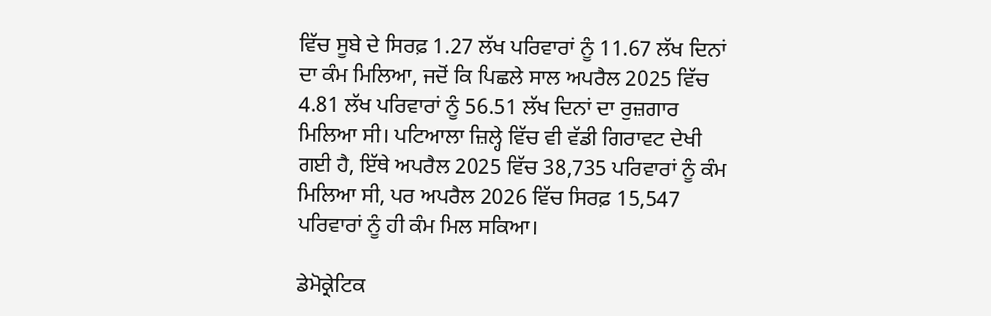ਵਿੱਚ ਸੂਬੇ ਦੇ ਸਿਰਫ਼ 1.27 ਲੱਖ ਪਰਿਵਾਰਾਂ ਨੂੰ 11.67 ਲੱਖ ਦਿਨਾਂ ਦਾ ਕੰਮ ਮਿਲਿਆ, ਜਦੋਂ ਕਿ ਪਿਛਲੇ ਸਾਲ ਅਪਰੈਲ 2025 ਵਿੱਚ 4.81 ਲੱਖ ਪਰਿਵਾਰਾਂ ਨੂੰ 56.51 ਲੱਖ ਦਿਨਾਂ ਦਾ ਰੁਜ਼ਗਾਰ ਮਿਲਿਆ ਸੀ। ਪਟਿਆਲਾ ਜ਼ਿਲ੍ਹੇ ਵਿੱਚ ਵੀ ਵੱਡੀ ਗਿਰਾਵਟ ਦੇਖੀ ਗਈ ਹੈ, ਇੱਥੇ ਅਪਰੈਲ 2025 ਵਿੱਚ 38,735 ਪਰਿਵਾਰਾਂ ਨੂੰ ਕੰਮ ਮਿਲਿਆ ਸੀ, ਪਰ ਅਪਰੈਲ 2026 ਵਿੱਚ ਸਿਰਫ਼ 15,547 ਪਰਿਵਾਰਾਂ ਨੂੰ ਹੀ ਕੰਮ ਮਿਲ ਸਕਿਆ।

ਡੇਮੋਕ੍ਰੇਟਿਕ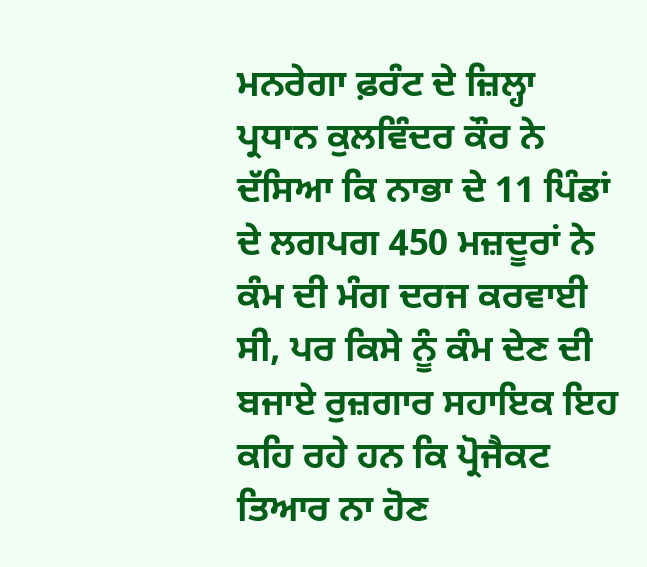ਮਨਰੇਗਾ ਫ਼ਰੰਟ ਦੇ ਜ਼ਿਲ੍ਹਾ ਪ੍ਰਧਾਨ ਕੁਲਵਿੰਦਰ ਕੌਰ ਨੇ ਦੱਸਿਆ ਕਿ ਨਾਭਾ ਦੇ 11 ਪਿੰਡਾਂ ਦੇ ਲਗਪਗ 450 ਮਜ਼ਦੂਰਾਂ ਨੇ ਕੰਮ ਦੀ ਮੰਗ ਦਰਜ ਕਰਵਾਈ ਸੀ, ਪਰ ਕਿਸੇ ਨੂੰ ਕੰਮ ਦੇਣ ਦੀ ਬਜਾਏ ਰੁਜ਼ਗਾਰ ਸਹਾਇਕ ਇਹ ਕਹਿ ਰਹੇ ਹਨ ਕਿ ਪ੍ਰੋਜੈਕਟ ਤਿਆਰ ਨਾ ਹੋਣ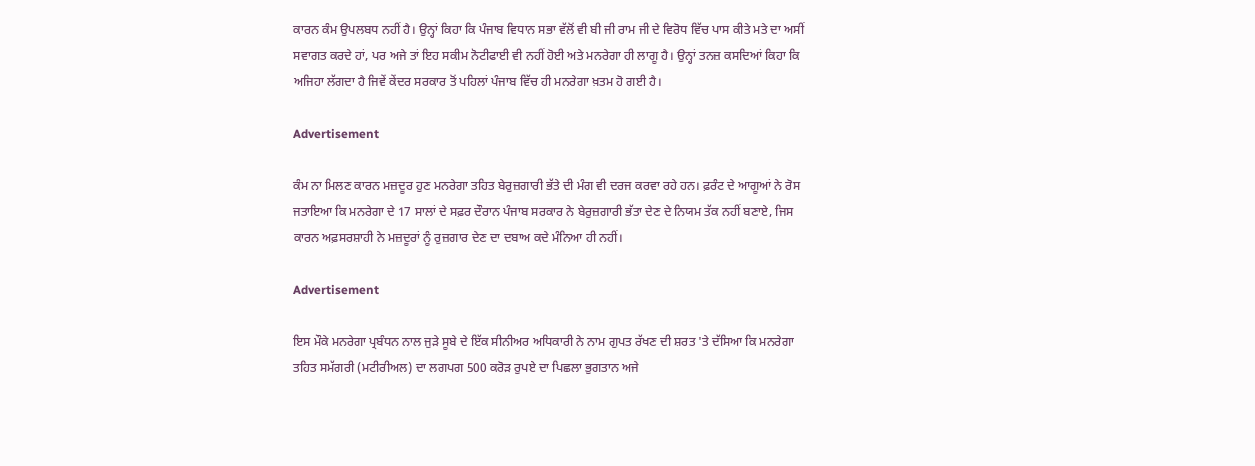ਕਾਰਨ ਕੰਮ ਉਪਲਬਧ ਨਹੀਂ ਹੈ। ਉਨ੍ਹਾਂ ਕਿਹਾ ਕਿ ਪੰਜਾਬ ਵਿਧਾਨ ਸਭਾ ਵੱਲੋਂ ਵੀ ਬੀ ਜੀ ਰਾਮ ਜੀ ਦੇ ਵਿਰੋਧ ਵਿੱਚ ਪਾਸ ਕੀਤੇ ਮਤੇ ਦਾ ਅਸੀਂ ਸਵਾਗਤ ਕਰਦੇ ਹਾਂ, ਪਰ ਅਜੇ ਤਾਂ ਇਹ ਸਕੀਮ ਨੋਟੀਫਾਈ ਵੀ ਨਹੀਂ ਹੋਈ ਅਤੇ ਮਨਰੇਗਾ ਹੀ ਲਾਗੂ ਹੈ। ਉਨ੍ਹਾਂ ਤਨਜ਼ ਕਸਦਿਆਂ ਕਿਹਾ ਕਿ ਅਜਿਹਾ ਲੱਗਦਾ ਹੈ ਜਿਵੇਂ ਕੇਂਦਰ ਸਰਕਾਰ ਤੋਂ ਪਹਿਲਾਂ ਪੰਜਾਬ ਵਿੱਚ ਹੀ ਮਨਰੇਗਾ ਖ਼ਤਮ ਹੋ ਗਈ ਹੈ।

Advertisement

ਕੰਮ ਨਾ ਮਿਲਣ ਕਾਰਨ ਮਜ਼ਦੂਰ ਹੁਣ ਮਨਰੇਗਾ ਤਹਿਤ ਬੇਰੁਜ਼ਗਾਰੀ ਭੱਤੇ ਦੀ ਮੰਗ ਵੀ ਦਰਜ ਕਰਵਾ ਰਹੇ ਹਨ। ਫ਼ਰੰਟ ਦੇ ਆਗੂਆਂ ਨੇ ਰੋਸ ਜਤਾਇਆ ਕਿ ਮਨਰੇਗਾ ਦੇ 17 ਸਾਲਾਂ ਦੇ ਸਫ਼ਰ ਦੌਰਾਨ ਪੰਜਾਬ ਸਰਕਾਰ ਨੇ ਬੇਰੁਜ਼ਗਾਰੀ ਭੱਤਾ ਦੇਣ ਦੇ ਨਿਯਮ ਤੱਕ ਨਹੀਂ ਬਣਾਏ, ਜਿਸ ਕਾਰਨ ਅਫ਼ਸਰਸ਼ਾਹੀ ਨੇ ਮਜ਼ਦੂਰਾਂ ਨੂੰ ਰੁਜ਼ਗਾਰ ਦੇਣ ਦਾ ਦਬਾਅ ਕਦੇ ਮੰਨਿਆ ਹੀ ਨਹੀਂ।

Advertisement

ਇਸ ਮੌਕੇ ਮਨਰੇਗਾ ਪ੍ਰਬੰਧਨ ਨਾਲ ਜੁੜੇ ਸੂਬੇ ਦੇ ਇੱਕ ਸੀਨੀਅਰ ਅਧਿਕਾਰੀ ਨੇ ਨਾਮ ਗੁਪਤ ਰੱਖਣ ਦੀ ਸ਼ਰਤ 'ਤੇ ਦੱਸਿਆ ਕਿ ਮਨਰੇਗਾ ਤਹਿਤ ਸਮੱਗਰੀ (ਮਟੀਰੀਅਲ) ਦਾ ਲਗਪਗ 500 ਕਰੋੜ ਰੁਪਏ ਦਾ ਪਿਛਲਾ ਭੁਗਤਾਨ ਅਜੇ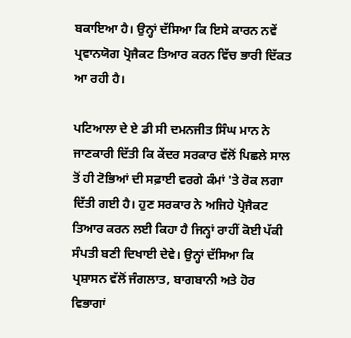ਬਕਾਇਆ ਹੈ। ਉਨ੍ਹਾਂ ਦੱਸਿਆ ਕਿ ਇਸੇ ਕਾਰਨ ਨਵੇਂ ਪ੍ਰਵਾਨਯੋਗ ਪ੍ਰੋਜੈਕਟ ਤਿਆਰ ਕਰਨ ਵਿੱਚ ਭਾਰੀ ਦਿੱਕਤ ਆ ਰਹੀ ਹੈ।

ਪਟਿਆਲਾ ਦੇ ਏ ਡੀ ਸੀ ਦਮਨਜੀਤ ਸਿੰਘ ਮਾਨ ਨੇ ਜਾਣਕਾਰੀ ਦਿੱਤੀ ਕਿ ਕੇਂਦਰ ਸਰਕਾਰ ਵੱਲੋਂ ਪਿਛਲੇ ਸਾਲ ਤੋਂ ਹੀ ਟੋਭਿਆਂ ਦੀ ਸਫ਼ਾਈ ਵਰਗੇ ਕੰਮਾਂ 'ਤੇ ਰੋਕ ਲਗਾ ਦਿੱਤੀ ਗਈ ਹੈ। ਹੁਣ ਸਰਕਾਰ ਨੇ ਅਜਿਹੇ ਪ੍ਰੋਜੈਕਟ ਤਿਆਰ ਕਰਨ ਲਈ ਕਿਹਾ ਹੈ ਜਿਨ੍ਹਾਂ ਰਾਹੀਂ ਕੋਈ ਪੱਕੀ ਸੰਪਤੀ ਬਣੀ ਦਿਖਾਈ ਦੇਵੇ। ਉਨ੍ਹਾਂ ਦੱਸਿਆ ਕਿ ਪ੍ਰਸ਼ਾਸਨ ਵੱਲੋਂ ਜੰਗਲਾਤ, ਬਾਗਬਾਨੀ ਅਤੇ ਹੋਰ ਵਿਭਾਗਾਂ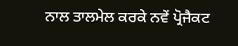ਨਾਲ ਤਾਲਮੇਲ ਕਰਕੇ ਨਵੇਂ ਪ੍ਰੋਜੈਕਟ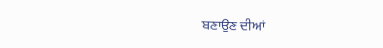ਬਣਾਉਣ ਦੀਆਂ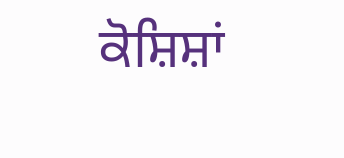ਕੋਸ਼ਿਸ਼ਾਂ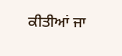ਕੀਤੀਆਂ ਜਾ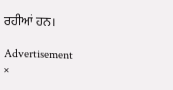ਰਹੀਆਂ ਹਨ।

Advertisement
×